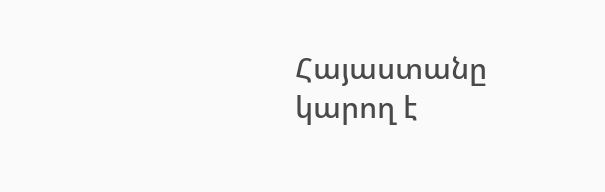Հայաստանը կարող է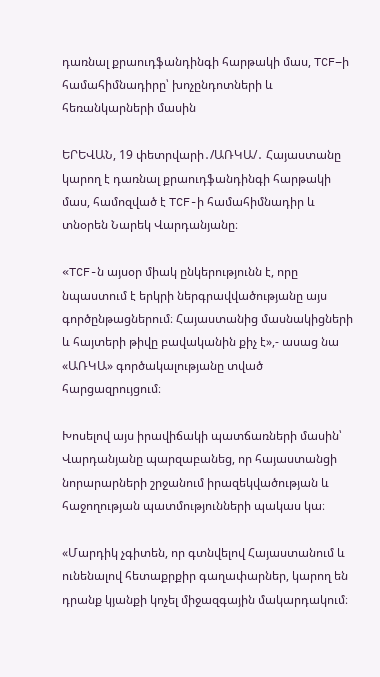դառնալ քրաուդֆանդինգի հարթակի մաս, TCF–ի համահիմնադիրը՝ խոչընդոտների և հեռանկարների մասին

ԵՐԵՎԱՆ, 19 փետրվարի․/ԱՌԿԱ/․ Հայաստանը կարող է դառնալ քրաուդֆանդինգի հարթակի մաս, համոզված է TCF-ի համահիմնադիր և տնօրեն Նարեկ Վարդանյանը։

«TCF-ն այսօր միակ ընկերությունն է, որը նպաստում է երկրի ներգրավվածությանը այս գործընթացներում։ Հայաստանից մասնակիցների և հայտերի թիվը բավականին քիչ է»,- ասաց նա «ԱՌԿԱ» գործակալությանը տված հարցազրույցում։

Խոսելով այս իրավիճակի պատճառների մասին՝ Վարդանյանը պարզաբանեց, որ հայաստանցի նորարարների շրջանում իրազեկվածության և հաջողության պատմությունների պակաս կա։

«Մարդիկ չգիտեն, որ գտնվելով Հայաստանում և ունենալով հետաքրքիր գաղափարներ, կարող են դրանք կյանքի կոչել միջազգային մակարդակում։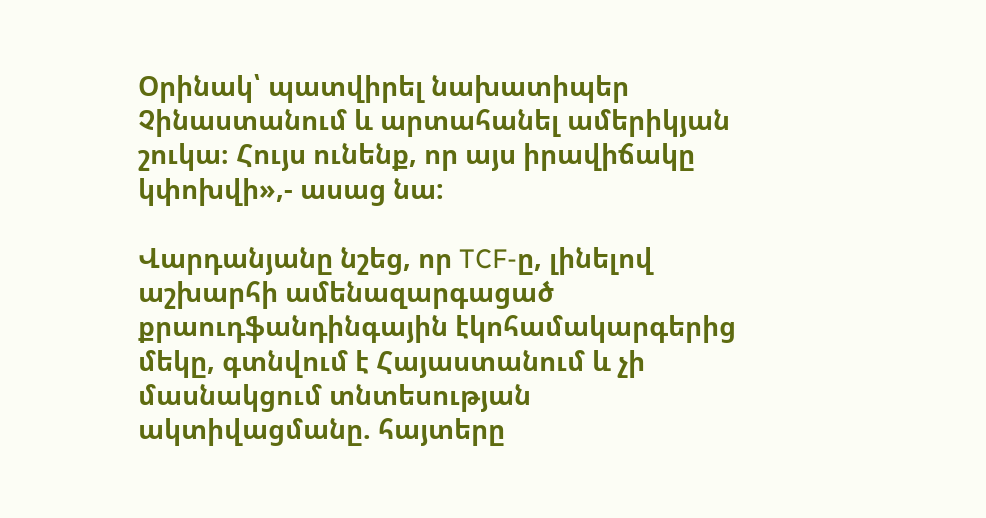Օրինակ՝ պատվիրել նախատիպեր Չինաստանում և արտահանել ամերիկյան շուկա։ Հույս ունենք, որ այս իրավիճակը կփոխվի»,- ասաց նա:

Վարդանյանը նշեց, որ TCF-ը, լինելով աշխարհի ամենազարգացած քրաուդֆանդինգային էկոհամակարգերից մեկը, գտնվում է Հայաստանում և չի մասնակցում տնտեսության ակտիվացմանը. հայտերը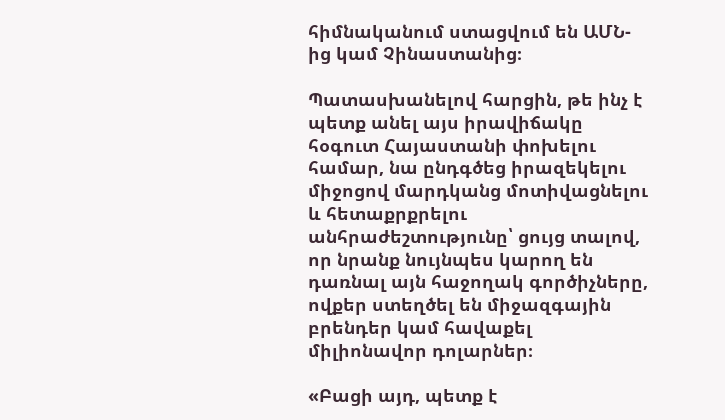հիմնականում ստացվում են ԱՄՆ-ից կամ Չինաստանից։

Պատասխանելով հարցին, թե ինչ է պետք անել այս իրավիճակը հօգուտ Հայաստանի փոխելու համար, նա ընդգծեց իրազեկելու միջոցով մարդկանց մոտիվացնելու և հետաքրքրելու անհրաժեշտությունը՝ ցույց տալով, որ նրանք նույնպես կարող են դառնալ այն հաջողակ գործիչները, ովքեր ստեղծել են միջազգային բրենդեր կամ հավաքել միլիոնավոր դոլարներ։

«Բացի այդ, պետք է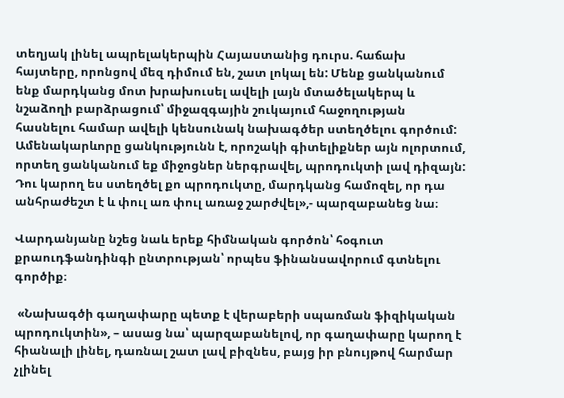տեղյակ լինել ապրելակերպին Հայաստանից դուրս. հաճախ հայտերը, որոնցով մեզ դիմում են, շատ լոկալ են: Մենք ցանկանում ենք մարդկանց մոտ խրախուսել ավելի լայն մտածելակերպ և նշաձողի բարձրացում՝ միջազգային շուկայում հաջողության հասնելու համար ավելի կենսունակ նախագծեր ստեղծելու գործում: Ամենակարևորը ցանկությունն է, որոշակի գիտելիքներ այն ոլորտում, որտեղ ցանկանում եք միջոցներ ներգրավել, պրոդուկտի լավ դիզայն: Դու կարող ես ստեղծել քո պրոդուկտը, մարդկանց համոզել, որ դա անհրաժեշտ է և փուլ առ փուլ առաջ շարժվել»,- պարզաբանեց նա։

Վարդանյանը նշեց նաև երեք հիմնական գործոն՝ հօգուտ քրաուդֆանդինգի ընտրության՝ որպես ֆինանսավորում գտնելու գործիք։

 «Նախագծի գաղափարը պետք է վերաբերի սպառման ֆիզիկական պրոդուկտին», – ասաց նա՝ պարզաբանելով, որ գաղափարը կարող է հիանալի լինել, դառնալ շատ լավ բիզնես, բայց իր բնույթով հարմար չլինել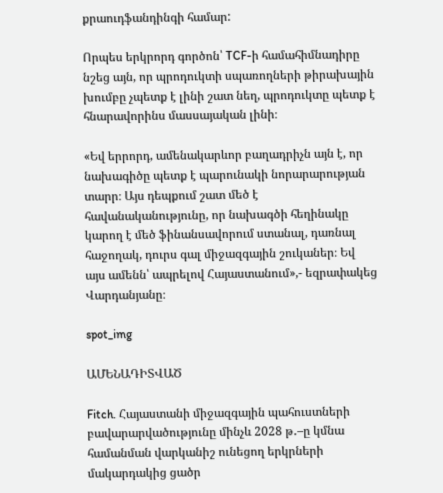քրաուդֆանդինգի համար:

Որպես երկրորդ գործոն՝ TCF-ի համահիմնադիրը նշեց այն, որ պրոդուկտի սպառողների թիրախային խումբը չպետք է լինի շատ նեղ, պրոդուկտը պետք է հնարավորինս մասսայական լինի։

«Եվ երրորդ, ամենակարևոր բաղադրիչն այն է, որ նախագիծը պետք է պարունակի նորարարության տարր։ Այս դեպքում շատ մեծ է հավանականությունը, որ նախագծի հեղինակը կարող է մեծ ֆինանսավորում ստանալ, դառնալ հաջողակ, դուրս գալ միջազգային շուկաներ։ Եվ այս ամենն՝ ապրելով Հայաստանում»,- եզրափակեց Վարդանյանը։

spot_img

ԱՄԵՆԱԴԻՏՎԱԾ

Fitch. Հայաստանի միջազգային պահուստների բավարարվածությունը մինչև 2028 թ․–ը կմնա համանման վարկանիշ ունեցող երկրների մակարդակից ցածր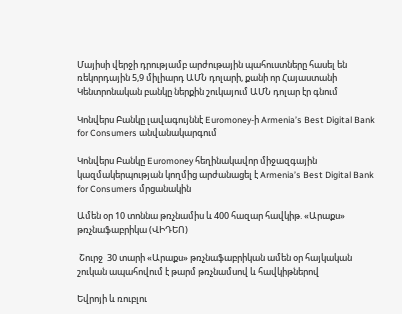Մայիսի վերջի դրությամբ արժութային պահուստները հասել են ռեկորդային 5,9 միլիարդ ԱՄՆ դոլարի, քանի որ Հայաստանի Կենտրոնական բանկը ներքին շուկայում ԱՄՆ դոլար էր գնում

Կոնվերս Բանկը լավագույննէ Euromoney-ի Armenia’s Best Digital Bank for Consumers անվանակարգում

Կոնվերս Բանկը Euromoney հեղինակավոր միջազգային կազմակերպության կողմից արժանացել է Armenia’s Best Digital Bank for Consumers մրցանակին

Ամեն օր 10 տոննա թռչնամիս և 400 հազար հավկիթ. «Արաքս» թռչնաֆաբրիկա (ՎԻԴԵՈ)

 Շուրջ  30 տարի «Արաքս» թռչնաֆաբրիկան ամեն օր հայկական շուկան ապահովում է թարմ թռչնամսով և հավկիթներով

Եվրոյի և ռուբլու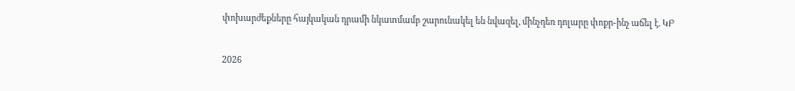փոխարժեքները հայկական դրամի նկատմամբ շարունակել են նվազել, մինչդեռ դոլարը փոքր-ինչ աճել է. ԿԲ

2026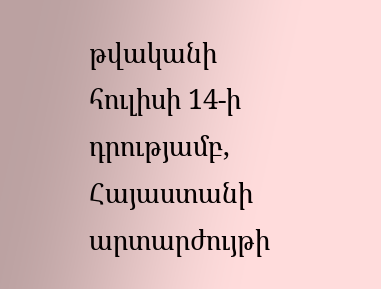թվականի հուլիսի 14-ի դրությամբ,  Հայաստանի արտարժույթի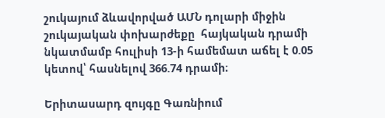շուկայում ձևավորված ԱՄՆ դոլարի միջին շուկայական փոխարժեքը  հայկական դրամի նկատմամբ հուլիսի 13-ի համեմատ աճել է 0.05 կետով՝ հասնելով 366.74 դրամի։

Երիտասարդ զույգը Գառնիում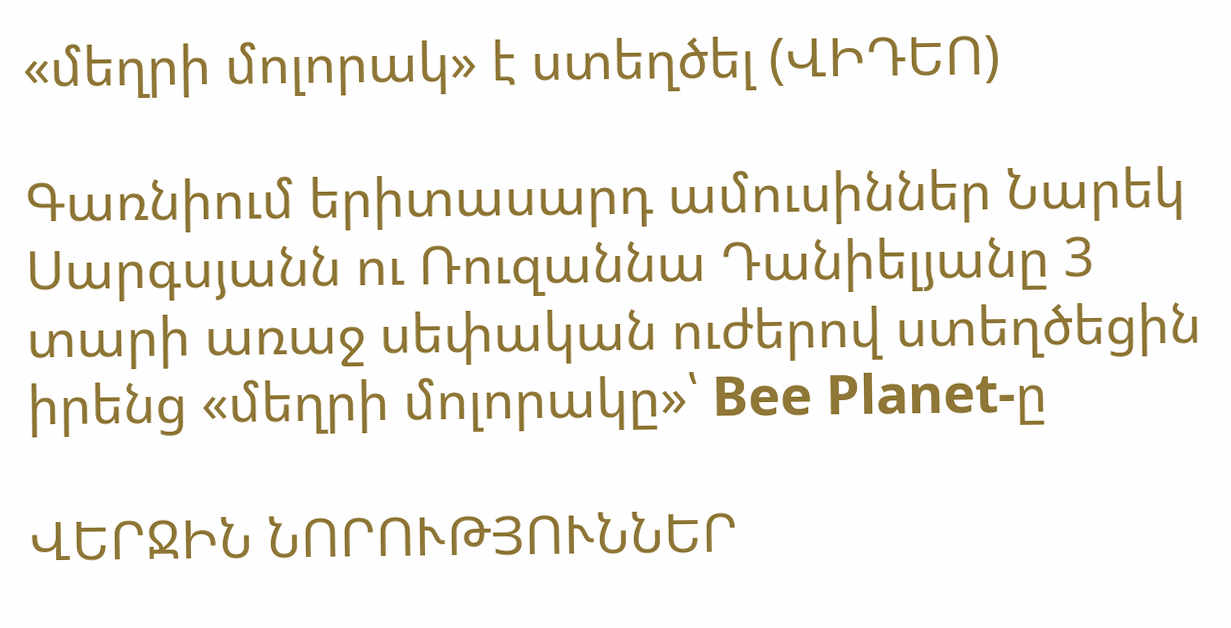«մեղրի մոլորակ» է ստեղծել (ՎԻԴԵՈ)

Գառնիում երիտասարդ ամուսիններ Նարեկ Սարգսյանն ու Ռուզաննա Դանիելյանը 3 տարի առաջ սեփական ուժերով ստեղծեցին իրենց «մեղրի մոլորակը»՝ Bee Planet-ը

ՎԵՐՋԻՆ ՆՈՐՈՒԹՅՈՒՆՆԵՐ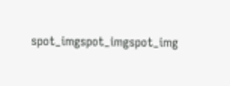spot_imgspot_imgspot_img